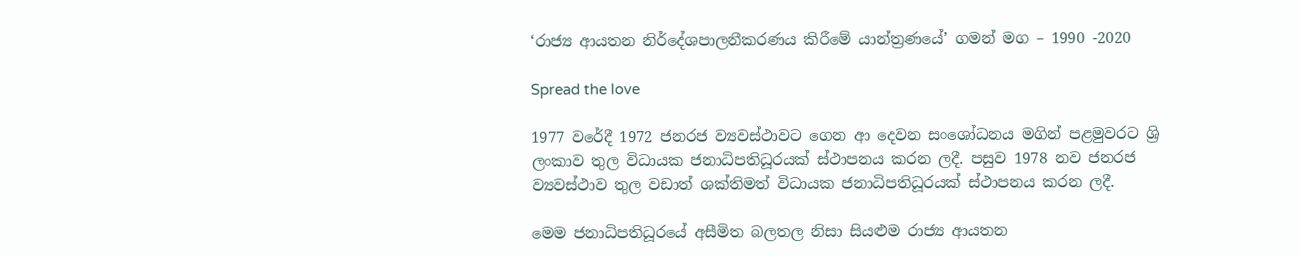‘රාජ්‍ය ආයතන නිර්දේශපාලනීකරණය කිරීමේ යාන්ත්‍රණයේ’ ගමන් මග – 1990 -2020

Spread the love

1977 වරේදී 1972 ජනරජ ව්‍යවස්ථාවට ගෙන ආ දෙවන සංශෝධනය මගින් පළමුවරට ශ්‍රි ලංකාව තුල විධායක ජනාධිපතිධූරයක් ස්ථාපනය කරන ලදී. පසුව 1978 නව ජනරජ ව්‍යවස්ථාව තුල වඩාත් ශක්තිමත් විධායක ජනාධිපතිධූරයක් ස්ථාපනය කරන ලදී.

මෙම ජනාධිපතිධූරයේ අසීමිත බලතල නිසා සියළුම රාජ්‍ය ආයතන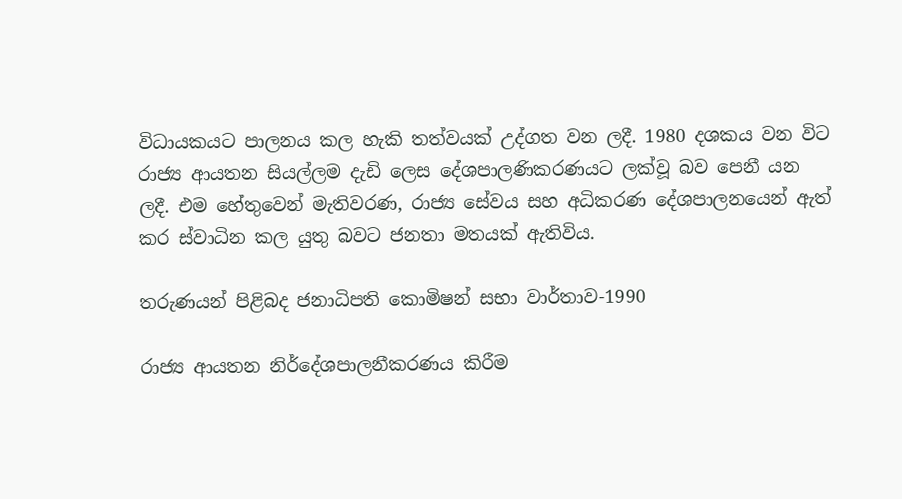විධායකයට පාලනය කල හැකි තත්වයක් උද්ගත වන ලදී. 1980 දශකය වන විට රාජ්‍ය ආයතන සියල්ලම දැඩි ලෙස දේශපාලණිකරණයට ලක්වූ බව පෙනී යන ලදී. එම හේතුවෙන් මැතිවරණ, රාජ්‍ය සේවය සහ අධිකරණ දේශපාලනයෙන් ඇත් කර ස්වාධින කල යුතු බවට ජනතා මතයක් ඇතිවිය.

තරුණයන් පිළිබද ජනාධිපති කොමිෂන් සභා වාර්තාව-1990

රාජ්‍ය ආයතන නිර්දේශපාලනීකරණය කිරීම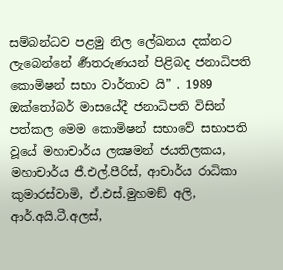සම්බන්ධව පළමු නිල ලේඛනය දක්නට ලැබෙන්නේ ර්‍ණතරුණයන් පිළිබද ජනාධිපති කොමිෂන් සභා වාර්තාව යි” . 1989 ඔක්තෝබර් මාසයේදී ජනාධිපති විසින් පත්කල මෙම කොමිෂන් සභාවේ සභාපති වූයේ මහාචාර්ය ලක්‍ෂමන් ජයතිලකය, මහාචාර්ය ජී.එල්.පීරිස්, ආචාර්ය රාධිකා කුමාරස්වාමි, ඒ.එස්.මුහමඞ් අලි, ආර්.අයි.ටී.අලස්,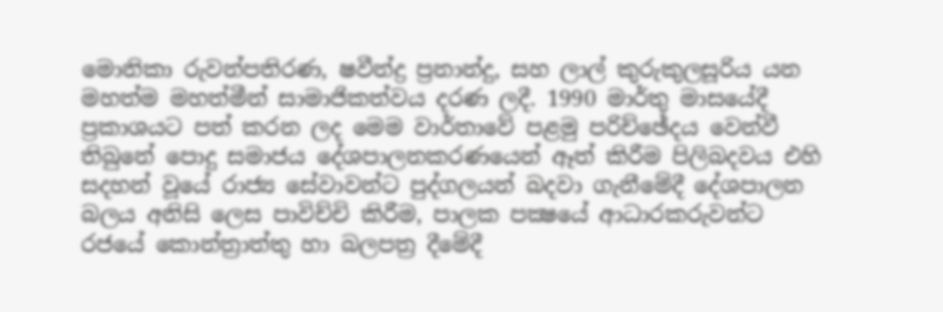මොනිකා රුවන්පතිරණ, ෂවීන්ද්‍ර ප්‍රනාන්දු, සහ ලාල් කුරුකුලසූරිය යන මහත්ම මහත්මීන් සාමාජිකත්වය දරණ ලදී. 1990 මාර්තු මාසයේදී ප්‍රකාශයට පත් කරන ලද මෙම වාර්තාවේ පළමු පරිච්ඡේදය වෙන්වී තිබුනේ පොදු සමාජය දේශපාලනකරණයෙන් ඈත් කිරීම පිලිබදවය එහි සදහන් වූයේ රාජ්‍ය සේවාවන්ට පුද්ගලයන් බදවා ගැනීමේදී දේශපාලන බලය අනිසි ලෙස පාවිච්චි කිරීම, පාලක පක්‍ෂයේ ආධාරකරුවන්ට රජයේ කොන්ත්‍රාත්තු හා බලපත්‍ර දීමේදී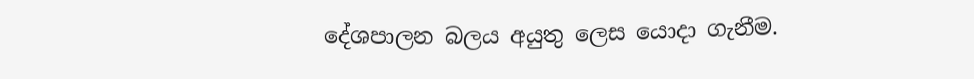දේශපාලන බලය අයුතු ලෙස යොදා ගැනීම.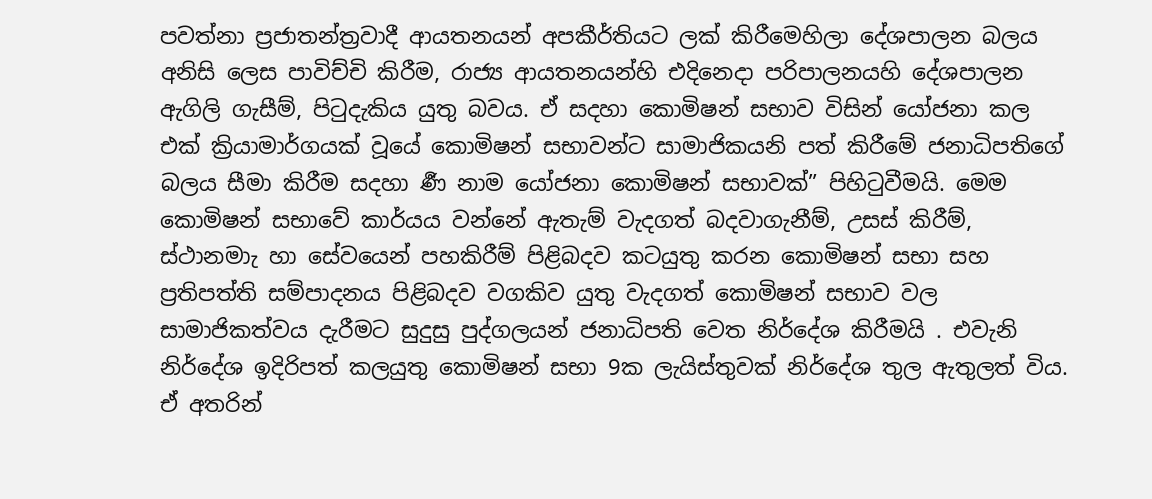පවත්නා ප්‍රජාතන්ත්‍රවාදී ආයතනයන් අපකීර්තියට ලක් කිරීමෙහිලා දේශපාලන බලය අනිසි ලෙස පාවිච්චි කිරීම, රාජ්‍ය ආයතනයන්හි එදිනෙදා පරිපාලනයහි දේශපාලන ඇගිලි ගැසීම්, පිටුදැකිය යුතු බවය. ඒ සදහා කොමිෂන් සභාව විසින් යෝජනා කල එක් ක්‍රියාමාර්ගයක් වූයේ කොමිෂන් සභාවන්ට සාමාජිකයනි පත් කිරීමේ ජනාධිපතිගේ බලය සීමා කිරීම සදහා ර්‍ණ නාම යෝජනා කොමිෂන් සභාවක්” පිහිටුවීමයි. මෙම කොමිෂන් සභාවේ කාර්යය වන්නේ ඇතැම් වැදගත් බදවාගැනීම්, උසස් කිරීම්, ස්ථානමාැ හා සේවයෙන් පහකිරීම් පිළිබදව කටයුතු කරන කොමිෂන් සභා සහ ප්‍රතිපත්ති සම්පාදනය පිළිබදව වගකිව යුතු වැදගත් කොමිෂන් සභාව වල සාමාජිකත්වය දැරීමට සුදුසු පුද්ගලයන් ජනාධිපති වෙත නිර්දේශ කිරීමයි . එවැනි නිර්දේශ ඉදිරිපත් කලයුතු කොමිෂන් සභා 9ක ලැයිස්තුවක් නිර්දේශ තුල ඇතුලත් විය. ඒ අතරින්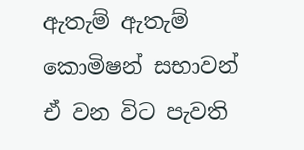ඇතැම් ඇතැම් කොමිෂන් සභාවන් ඒ වන විට පැවති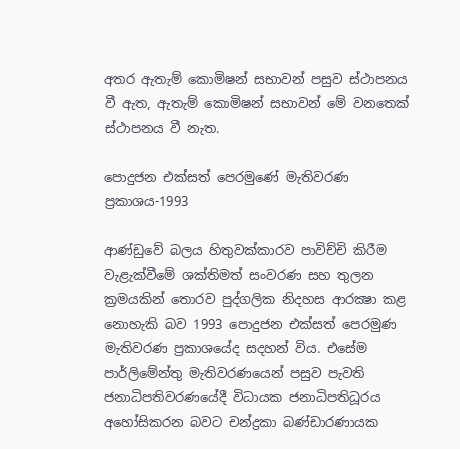අතර ඇතැම් කොමිෂන් සභාවන් පසුව ස්ථාපනය වී ඇත, ඇතැම් කොමිෂන් සභාවන් මේ වනතෙක් ස්ථාපනය වී නැත.

පොදුජන එක්සත් පෙරමුණේ මැතිවරණ ප්‍රකාශය-1993

ආණ්ඩුවේ බලය හිතුවක්කාරව පාවිච්චි කිරීම වැළැක්වීමේ ශක්තිමත් සංවරණ සහ තුලන ක්‍රමයකින් තොරව පුද්ගලික නිදහස ආරක්‍ෂා කළ නොහැකි බව 1993 පොදුජන එක්සත් පෙරමුණ මැතිවරණ ප්‍රකාශයේද සදහන් විය. එසේම පාර්ලිමේන්තු මැතිවරණයෙන් පසුව පැවති ජනාධිපතිවරණයේදී විධායක ජනාධිපතිධූරය අහෝසිකරන බවට චන්ද්‍රකා බණ්ඩාරණායක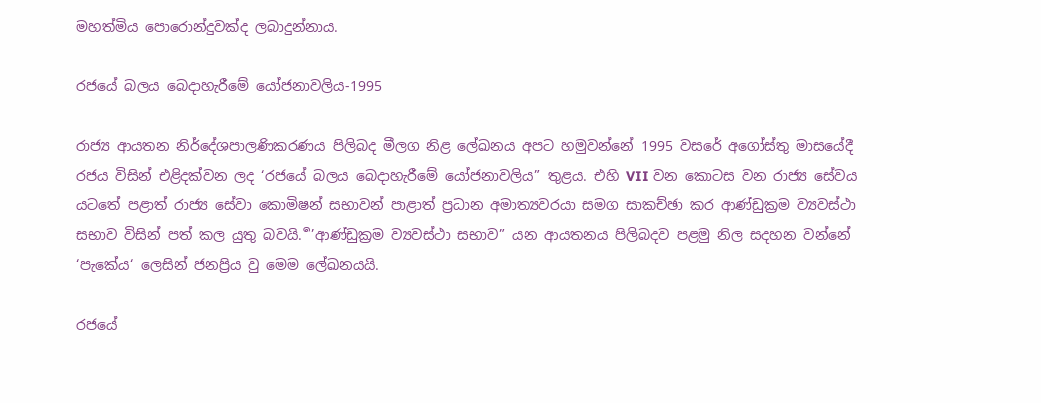මහත්මිය පොරොන්දුවක්ද ලබාදුන්නාය.

රජයේ බලය බෙදාහැරීමේ යෝජනාවලිය-1995

රාජ්‍ය ආයතන නිර්දේශපාලණිකරණය පිලිබද මීලග නිළ ලේඛනය අපට හමුවන්නේ 1995 වසරේ අගෝස්තු මාසයේදී රජය විසින් එළිදක්වන ලද ‘රජයේ බලය බෙදාහැරීමේ යෝජනාවලිය” තුළය. එහි VII වන කොටස වන රාජ්‍ය සේවය යටතේ පළාත් රාජ්‍ය සේවා කොමිෂන් සභාවන් පාළාත් ප්‍රධාන අමාත්‍යවරයා සමග සාකච්ඡා කර ආණ්ඩුක්‍රම ව්‍යවස්ථා සභාව විසින් පත් කල යුතු බවයි. ර්‍’ආණ්ඩුක්‍රම ව්‍යවස්ථා සභාව” යන ආයතනය පිලිබදව පළමු නිල සදහන වන්නේ ‘පැකේය‘ ලෙසින් ජනප්‍රිය වු මෙම ලේඛනයයි.

රජයේ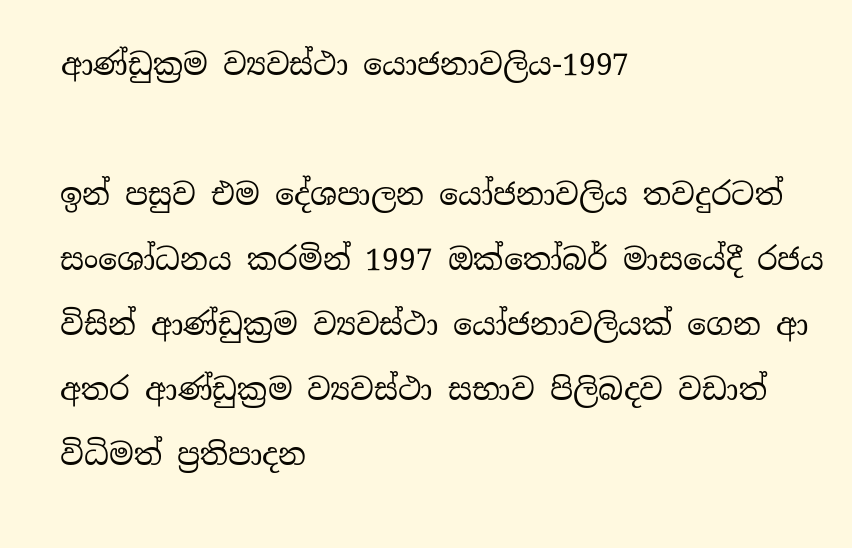ආණ්ඩුක්‍රම ව්‍යවස්ථා යොජනාවලිය-1997

ඉන් පසුව එම දේශපාලන යෝජනාවලිය තවදුරටත් සංශෝධනය කරමින් 1997 ඔක්තෝබර් මාසයේදී රජය විසින් ආණ්ඩුක්‍රම ව්‍යවස්ථා යෝජනාවලියක් ගෙන ආ අතර ආණ්ඩුක්‍රම ව්‍යවස්ථා සභාව පිලිබදව වඩාත් විධිමත් ප්‍රතිපාදන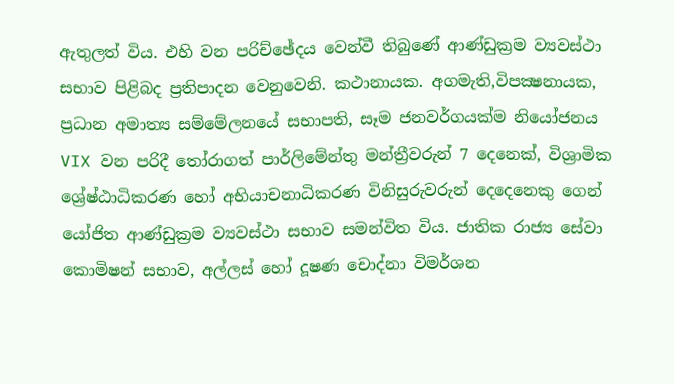ඇතුලත් විය. එහි වන පරිච්ඡේදය වෙන්වී තිබුණේ ආණ්ඩුක්‍රම ව්‍යවස්ථා සභාව පිළිබද ප්‍රතිපාදන වෙනුවෙනි. කථානායක. අගමැති,විපක්‍ෂනායක, ප්‍රධාන අමාත්‍ය සම්මේලනයේ සභාපති, සෑම ජනවර්ගයක්ම නියෝජනය VIX වන පරිදී තෝරාගත් පාර්ලිමේන්තු මන්ත්‍රීවරුන් 7 දෙනෙක්, විශ්‍රාමික ශ්‍රේෂ්ඨාධිකරණ හෝ අභියාචනාධිකරණ විනිසුරුවරුන් දෙදෙනෙකු ගෙන් යෝජිත ආණ්ඩුක්‍රම ව්‍යවස්ථා සභාව සමන්විත විය. ජාතික රාජ්‍ය සේවා කොමිෂන් සභාව, අල්ලස් හෝ දූෂණ චොද්නා විමර්ශන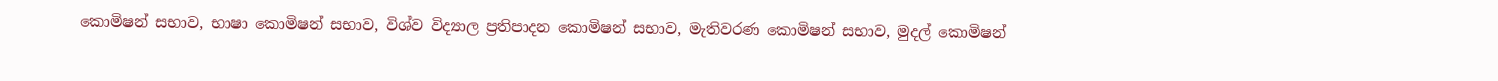කොමිෂන් සභාව, භාෂා කොමිෂන් සභාව, විශ්ව විද්‍යාල ප්‍රතිපාදන කොමිෂන් සභාව, මැතිවරණ කොමිෂන් සභාව, මුදල් කොමිෂන්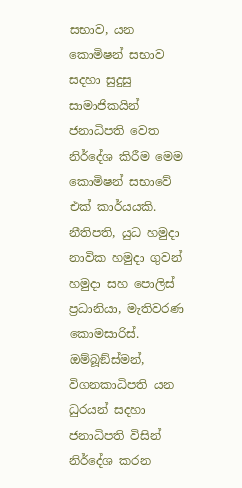සභාව, යන කොමිෂන් සභාව සදහා සුදුසු සාමාජිකයින් ජනාධිපති වෙත නිර්දේශ කිරීම මෙම කොමිෂන් සභාවේ එක් කාර්යයකි. නීතිපති, යුධ හමුදා නාවික හමුදා ගුවන් හමුදා සහ පොලිස් ප්‍රධානියා, මැතිවරණ කොමසාරිස්. ඔම්බූඞ්ස්මන්, විගනකාධිපති යන ධුරයන් සදහා ජනාධිපති විසින් නිර්දේශ කරන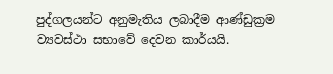පුද්ගලයන්ට අනුමැතිය ලබාදීම ආණ්ඩුක්‍රම ව්‍යවස්ථා සභාවේ දෙවන කාර්යයි.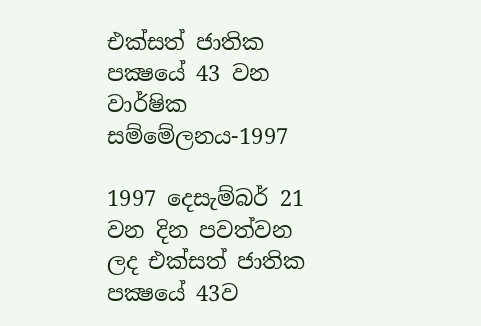එක්සත් ජාතික පක්‍ෂයේ 43 වන වාර්ෂික සම්මේලනය-1997

1997 දෙසැම්බර් 21 වන දින පවත්වන ලද එක්සත් ජාතික පක්‍ෂයේ 43ව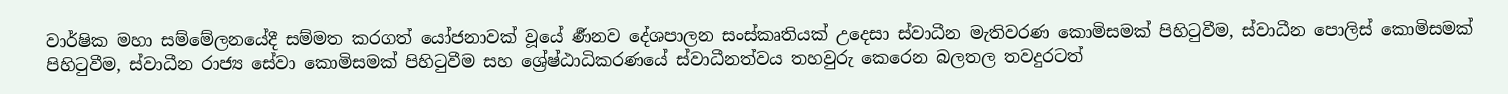වාර්ෂික මහා සම්මේලනයේදී සම්මත කරගත් යෝජනාවක් වූයේ ර්‍ණනව දේශපාලන සංස්කෘතියක් උදෙසා ස්වාධීන මැතිවරණ කොමිසමක් පිහිටුවීම, ස්වාධීන පොලිස් කොමිසමක් පිහිටුවීම, ස්වාධීන රාජ්‍ය සේවා කොමිසමක් පිහිටුවීම සහ ශ්‍රේෂ්ඨාධිකරණයේ ස්වාධීනත්වය තහවුරු කෙරෙන බලතල තවදුරටත්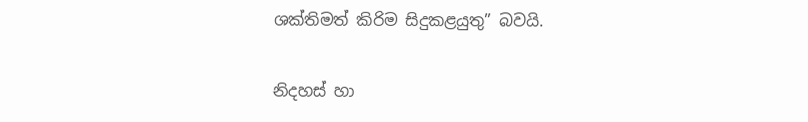ශක්තිමත් කිරිම සිදුකළයුතු” බවයි.

නිදහස් හා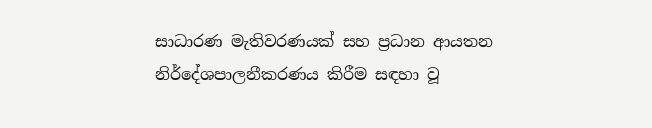සාධාරණ මැතිවරණයක් සහ ප්‍රධාන ආයතන නිර්දේශපාලනීකරණය කිරීම සඳහා වූ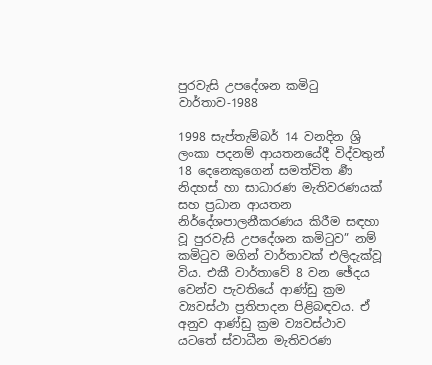පුරවැසි උපදේශන කමිටු වාර්තාව-1988

1998 සැප්තැම්බර් 14 වනදින ශ්‍රි ලංකා පදනම් ආයතනයේදී විද්වතුන් 18 දෙනෙකුගෙන් සමත්විත ර්‍ණ නිදහස් හා සාධාරණ මැතිවරණයක් සහ ප්‍රධාන ආයතන නිර්දේශපාලනීකරණය කිරීම සඳහා වූ පුරවැසි උපදේශන කමිටුව” නම් කමිටුව මගින් වාර්තාවක් එලිදැක්වූ විය. එකී වාර්තාවේ 8 වන ඡේදය වෙන්ව පැවතියේ ආණ්ඩු ක්‍රම ව්‍යවස්ථා ප්‍රතිපාදන පිළිබඳවය. ඒ අනුව ආණ්ඩු ක්‍රම ව්‍යවස්ථාව යටතේ ස්වාධීන මැතිවරණ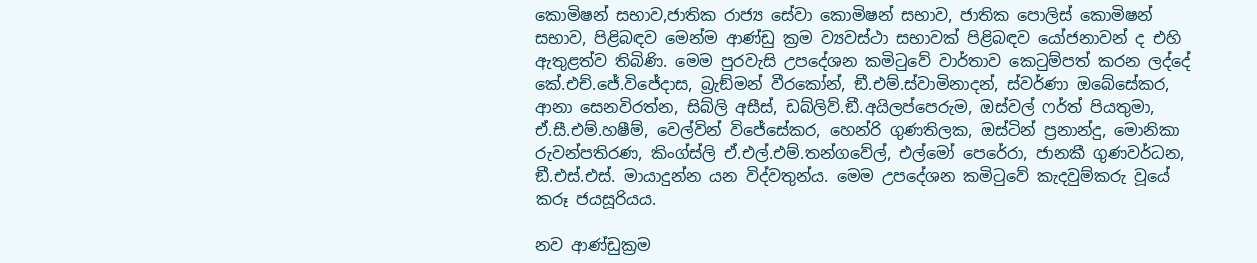කොමිෂන් සභාව,ජාතික රාජ්‍ය සේවා කොමිෂන් සභාව, ජාතික පොලිස් කොමිෂන් සභාව, පිළිබඳව මෙන්ම ආණ්ඩු ක්‍රම ව්‍යවස්ථා සභාවක් පිළිබඳව යෝජනාවන් ද එහි ඇතුළත්ව තිබිණි. මෙම පුරවැසි උපදේශන කමිටුවේ වාර්තාව කෙටුම්පත් කරන ලද්දේ කේ.එච්.ජේ.විජේදාස, බ්‍රැඞ්මන් වීරකෝන්, ඞී.එම්.ස්වාමිනාදන්, ස්වර්ණා ඔබේසේකර, ආනා සෙනවිරත්න, සිබ්ලි අසීස්, ඩබ්ලිව්.ඞී.අයිලප්පෙරුම, ඔස්වල් ෆර්ත් පියතුමා, ඒ.සී.එම්.හෂීම්, වෙල්වින් විජේසේකර, හෙන්රි ගුණතිලක, ඔස්ටින් ප්‍රනාන්දු, මොනිකා රුවන්පතිරණ, කිංග්ස්ලි ඒ.එල්.එම්.තන්ගවේල්, එල්මෝ පෙරේරා, ජානකී ගුණවර්ධන, ඞී.එස්.එස්. මායාදුන්න යන විද්වතුන්ය. මෙම උපදේශන කමිටුවේ කැදවුම්කරු වූයේ කරූ ජයසූරියය.

නව ආණ්ඩුක්‍රම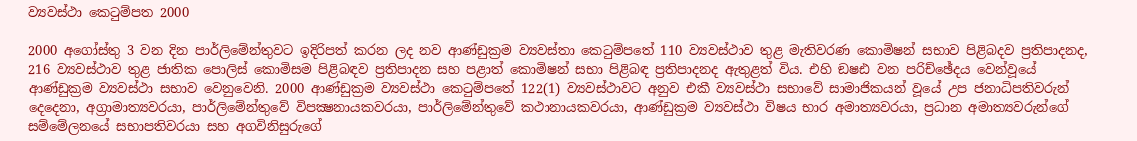ව්‍යවස්ථා කෙටුම්පත 2000

2000 අගෝස්තු 3 වන දින පාර්ලිමේන්තුවට ඉදිරිපත් කරන ලද නව ආණ්ඩුක්‍රම ව්‍යවස්තා කෙටුම්පතේ 110 ව්‍යවස්ථාව තුළ මැතිවරණ කොමිෂන් සභාව පිළිබදව ප්‍රතිපාදනද, 216 ව්‍යවස්ථාව තුළ ජාතික පොලිස් කොමිසම පිළිබඳව ප්‍රතිපාදන සහ පළාත් කොමිෂන් සභා පිළිබඳ ප්‍රතිපාදනද ඇතුළත් විය. එහි ඞෂඪ වන පරිච්ඡේදය වෙන්වූයේ ආණ්ඩුක්‍රම ව්‍යවස්ථා සභාව වෙනුවෙනි. 2000 ආණ්ඩුක්‍රම ව්‍යවස්ථා කෙටුම්පතේ 122(1) ව්‍යවස්ථාවට අනුව එකී ව්‍යවස්ථා සභාවේ සාමාජිකයන් වූයේ උප ජනාධිපතිවරුන් දෙදෙනා, අග්‍රාමාත්‍යවරයා, පාර්ලිමේන්තුවේ විපක්‍ෂනායකවරයා, පාර්ලිමේන්තුවේ කථානායකවරයා, ආණ්ඩුක්‍රම ව්‍යවස්ථා විෂය භාර අමාත්‍යවරයා, ප්‍රධාන අමාත්‍යවරුන්ගේ සම්මේලනයේ සභාපතිවරයා සහ අගවිනිසුරුගේ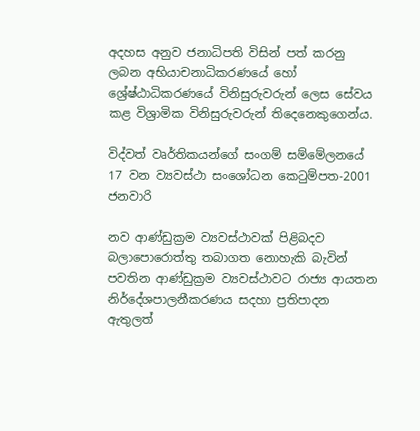අදහස අනුව ජනාධිපති විසින් පත් කරනු ලබන අභියාචනාධිකරණයේ හෝ ශ්‍රේෂ්ඨාධිකරණයේ විනිසුරුවරුන් ලෙස සේවය කළ විශ්‍රාමික විනිසුරුවරුන් තිදෙනෙකුගෙන්ය.

විද්වත් වෘර්තිකයන්ගේ සංගම් සම්මේලනයේ 17 වන ව්‍යවස්ථා සංශෝධන කෙටුම්පත-2001 ජනවාරි

නව ආණ්ඩුක්‍රම ව්‍යවස්ථාවක් පිළිබදව බලාපොරොත්තු තබාගත නොහැකි බැවින් පවතින ආණ්ඩුක්‍රම ව්‍යවස්ථාවට රාජ්‍ය ආයතන නිර්දේශපාලනීකරණය සදහා ප්‍රතිපාදන ඇතුලත්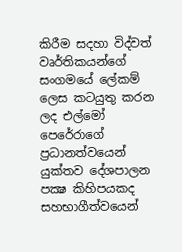කිරීම සදහා විද්වත් වෘර්තිකයන්ගේ සංගමයේ ලේකම් ලෙස කටයුතු කරන ලද එල්මෝ පෙරේරාගේ ප්‍රධානත්වයෙන් යුක්තව දේශපාලන පක්‍ෂ කිහිපයකද සහභාගීත්වයෙන්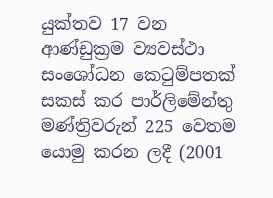යුක්තව 17 වන ආණ්ඩුක්‍රම ව්‍යවස්ථා සංශෝධන කෙටුම්පතක් සකස් කර පාර්ලිමේන්තු මණ්ත්‍රිවරුන් 225 වෙතම යොමු කරන ලදී (2001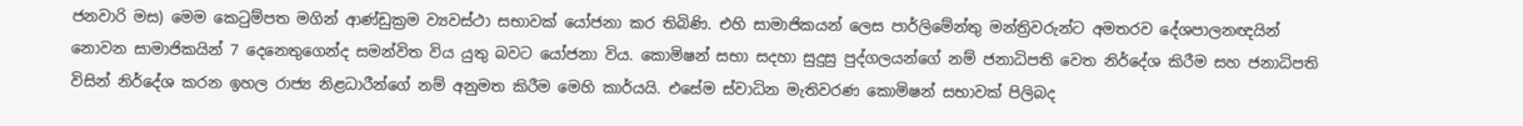ජනවාරි මස) මෙම කෙටුම්පත මගින් ආණ්ඩුක්‍රම ව්‍යවස්ථා සභාවක් යෝජනා කර තිබිණි. එහි සාමාජිකයන් ලෙස පාර්ලිමේන්තු මන්ත්‍රිවරුන්ට අමතරව දේශපාලනඥයින් නොවන සාමාජිකයින් 7 දෙනෙතුගෙන්ද සමන්විත විය යුතු බවට යෝජනා විය. කොමිෂන් සභා සදහා සුදුසු පුද්ගලයන්ගේ නම් ජනාධිපති වෙත නිර්දේශ කිරීම සහ ජනාධිපති විසින් නිර්දේශ කරන ඉහල රාජ්‍ය නිළධාරීන්ගේ නම් අනුමත කිරීම මෙහි කාර්යයි. එසේම ස්වාධින මැතිවරණ කොමිෂන් සභාවක් පිලිබද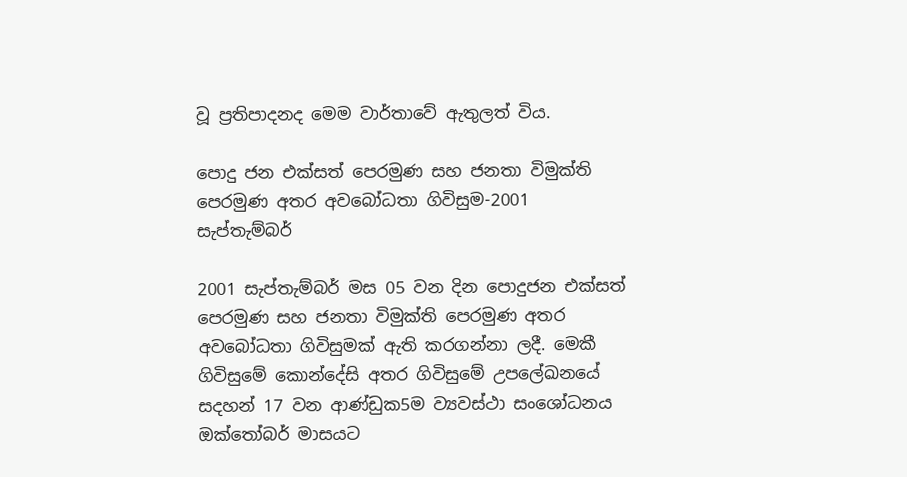වූ ප්‍රතිපාදනද මෙම වාර්තාවේ ඇතුලත් විය.

පොදු ජන එක්සත් පෙරමුණ සහ ජනතා විමුක්ති පෙරමුණ අතර අවබෝධතා ගිවිසුම-2001 සැප්තැම්බර්

2001 සැප්තැම්බර් මස 05 වන දින පොදුජන එක්සත් පෙරමුණ සහ ජනතා විමුක්ති පෙරමුණ අතර අවබෝධතා ගිවිසුමක් ඇති කරගන්නා ලදී. මෙකී ගිවිසුමේ කොන්දේසි අතර ගිවිසුමේ උපලේඛනයේ සදහන් 17 වන ආණ්ඩුක5ම ව්‍යවස්ථා සංශෝධනය ඔක්තෝබර් මාසයට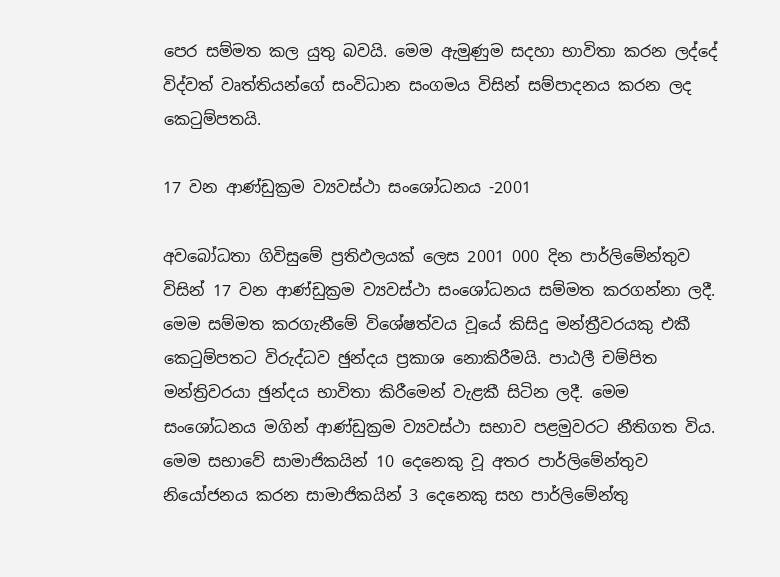පෙර සම්මත කල යුතු බවයි. මෙම ඇමුණුම සදහා භාවිතා කරන ලද්දේ විද්වත් වෘත්තියන්ගේ සංවිධාන සංගමය විසින් සම්පාදනය කරන ලද කෙටුම්පතයි.

17 වන ආණ්ඩුක්‍රම ව්‍යවස්ථා සංශෝධනය -2001

අවබෝධතා ගිවිසුමේ ප්‍රතිඵලයක් ලෙස 2001 000 දින පාර්ලිමේන්තුව විසින් 17 වන ආණ්ඩුක්‍රම ව්‍යවස්ථා සංශෝධනය සම්මත කරගන්නා ලදී. මෙම සම්මත කරගැනීමේ විශේෂත්වය වූයේ කිසිදු මන්ත්‍රීවරයකු එකී කෙටුම්පතට විරුද්ධව ඡුන්දය ප්‍රකාශ නොකිරීමයි. පාඨලී චම්පිත මන්ත්‍රිවරයා ඡුන්දය භාවිතා කිරීමෙන් වැළකී සිටින ලදී. මෙම සංශෝධනය මගින් ආණ්ඩුක්‍රම ව්‍යවස්ථා සභාව පළමුවරට නීතිගත විය. මෙම සභාවේ සාමාජිකයින් 10 දෙනෙකු වූ අතර පාර්ලිමේන්තුව නියෝජනය කරන සාමාජිකයින් 3 දෙනෙකු සහ පාර්ලිමේන්තු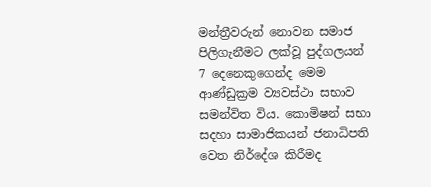මන්ත්‍රීවරුන් නොවන සමාජ පිලිගැනීමට ලක්වූ පුද්ගලයන් 7 දෙනෙකුගෙන්ද මෙම ආණ්ඩුක්‍රම ව්‍යවස්ථා සභාව සමන්විත විය. කොමිෂන් සභා සදහා සාමාජිකයන් ජනාධිපති වෙත නිර්දේශ කිරීමද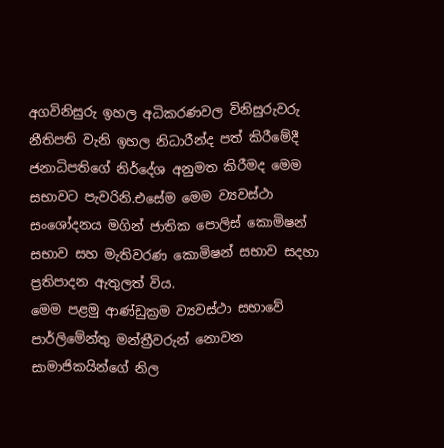අගවිනිසුරු ඉහල අධිකරණවල විනිසුරුවරු නීතිපති වැනි ඉහල නිධාරීන්ද පත් කිරීමේදී ජනාධිපතිගේ නිර්දේශ අනුමත කිරීමද මෙම සභාවට පැවරිනි.එසේම මෙම ව්‍යවස්ථා සංශෝදනය මගින් ජාතික පොලිස් කොමිෂන් සභාව සහ මැතිවරණ කොමිෂන් සභාව සදහා ප්‍රතිපාදන ඇතුලත් විය.
මෙම පළමු ආණ්ඩුක්‍රම ව්‍යවස්ථා සභාවේ පාර්ලිමේන්තු මන්ත්‍රීවරුන් නොවන සාමාජිකයින්ගේ නිල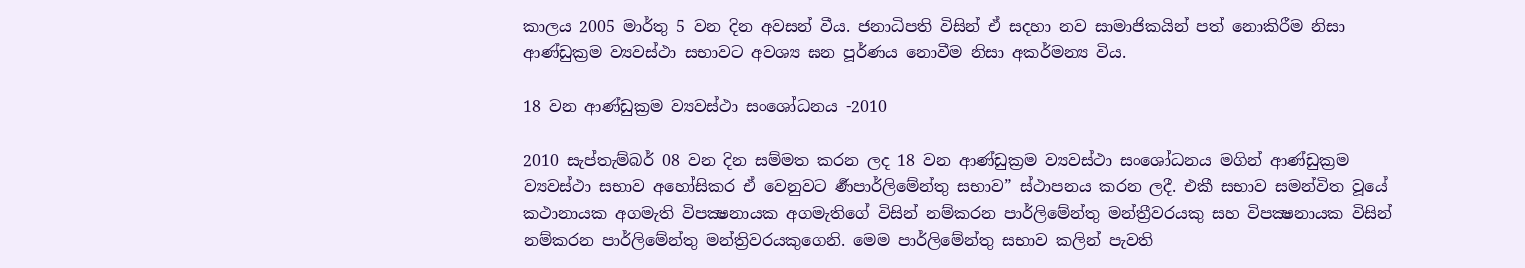කාලය 2005 මාර්තු 5 වන දින අවසන් වීය. ජනාධිපති විසින් ඒ සදහා නව සාමාජිකයින් පත් නොකිරීම නිසා ආණ්ඩුක්‍රම ව්‍යවස්ථා සභාවට අවශ්‍ය ඝන පූර්ණය නොවීම නිසා අකර්මන්‍ය විය.

18 වන ආණ්ඩුක්‍රම ව්‍යවස්ථා සංශෝධනය -2010

2010 සැප්තැම්බර් 08 වන දින සම්මත කරන ලද 18 වන ආණ්ඩුක්‍රම ව්‍යවස්ථා සංශෝධනය මගින් ආණ්ඩුක්‍රම ව්‍යවස්ථා සභාව අහෝසිකර ඒ වෙනුවට ර්‍ණපාර්ලිමේන්තු සභාව” ස්ථාපනය කරන ලදී. එකී සභාව සමන්විත වූයේ කථානායක අගමැති විපක්‍ෂනායක අගමැතිගේ විසින් නම්කරන පාර්ලිමේන්තු මන්ත්‍රීවරයකු සහ විපක්‍ෂනායක විසින් නම්කරන පාර්ලිමේන්තු මන්ත්‍රිවරයකුගෙනි. මෙම පාර්ලිමේන්තු සභාව කලින් පැවති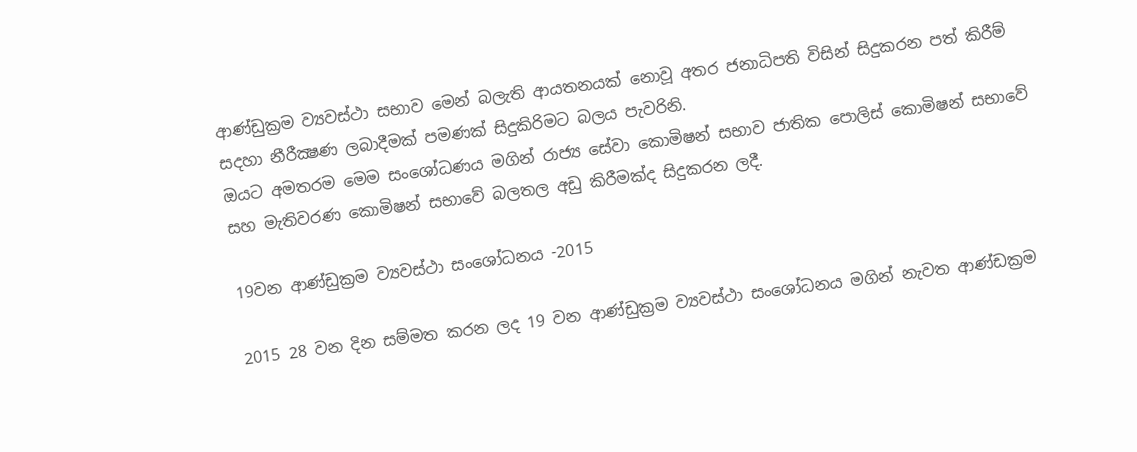ආණ්ඩුක්‍රම ව්‍යවස්ථා සභාව මෙන් බලැති ආයතනයක් නොවූ අතර ජනාධිපති විසින් සිදුකරන පත් කිරීම් සදහා නීරීක්‍ෂණ ලබාදීමක් පමණක් සිදුකිරිමට බලය පැවරිනි.
ඔයට අමතරම මෙම සංශෝධණය මගින් රාජ්‍ය සේවා කොමිෂන් සභාව ජාතික පොලිස් කොමිෂන් සභාවේ සහ මැතිවරණ කොමිෂන් සභාවේ බලතල අඩු කිරීමක්ද සිදුකරන ලදී.

19වන ආණ්ඩුක්‍රම ව්‍යවස්ථා සංශෝධනය -2015

2015 28 වන දින සම්මත කරන ලද 19 වන ආණ්ඩුක්‍රම ව්‍යවස්ථා සංශෝධනය මගින් නැවත ආණ්ඩක්‍රම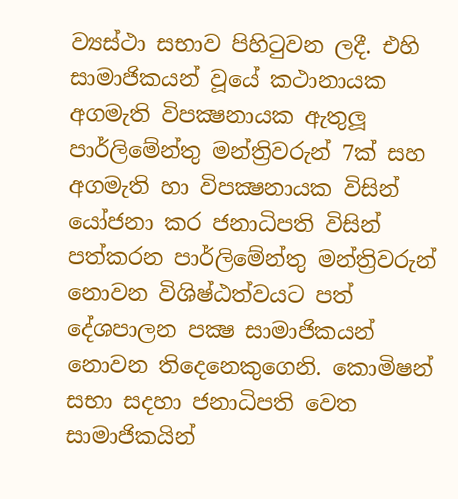ව්‍යස්ථා සභාව පිහිටුවන ලදී. එහි සාමාජිකයන් වූයේ කථානායක අගමැති විපක්‍ෂනායක ඇතුලූ පාර්ලිමේන්තු මන්ත්‍රිවරුන් 7ක් සහ අගමැති හා විපක්‍ෂනායක විසින් යෝජනා කර ජනාධිපති විසින් පත්කරන පාර්ලිමේන්තු මන්ත්‍රිවරුන් නොවන විශිෂ්ඨත්වයට පත් දේශපාලන පක්‍ෂ සාමාජිකයන් නොවන තිදෙනෙකුගෙනි. කොමිෂන් සභා සදහා ජනාධිපති වෙත සාමාජිකයින්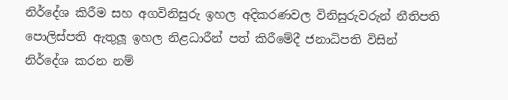නිර්දේශ කිරීම සහ අගවිනිසුරු ඉහල අදිකරණවල විනිසුරුවරුන් නීතිපති පොලිස්පති ඇතුලූ ඉහල නිළධාරීන් පත් කිරීමේදී ජනාධිපති විසින් නිර්දේශ කරන නම්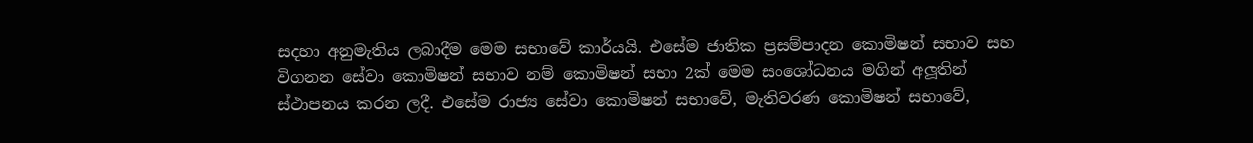සදහා අනුමැතිය ලබාදීම මෙම සභාවේ කාර්යයි. එසේම ජාතික ප්‍රසම්පාදන කොමිෂන් සභාව සහ විගනන සේවා කොමිෂන් සභාව නම් කොමිෂන් සභා 2ක් මෙම සංශෝධනය මගින් අලූතින් ස්ථාපනය කරන ලදී. එසේම රාජ්‍ය සේවා කොමිෂන් සභාවේ, මැතිවරණ කොමිෂන් සභාවේ,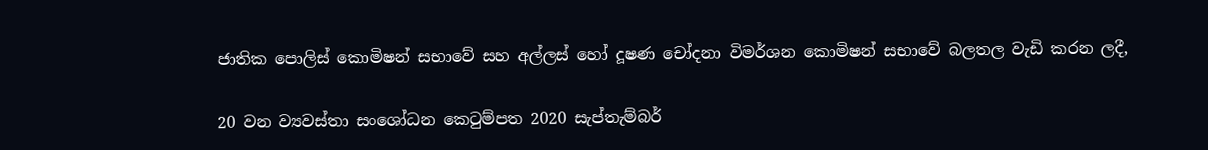ජාතික පොලිස් කොමිෂන් සභාවේ සහ අල්ලස් හෝ දූෂණ චෝදනා විමර්ශන කොමිෂන් සභාවේ බලතල වැඩි කරන ලදී,

20 වන ව්‍යවස්තා සංශෝධන කෙටුම්පත 2020 සැප්තැම්බර්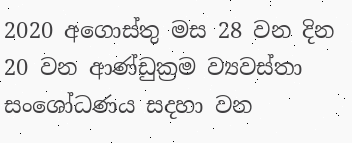2020 අගොස්තු මස 28 වන දින 20 වන ආණ්ඩුක්‍රම ව්‍යවස්තා සංශෝධණය සදහා වන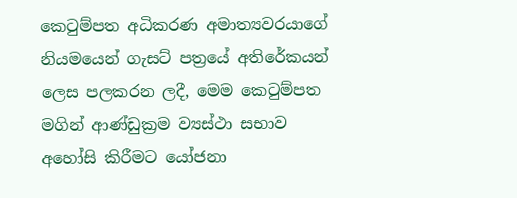කෙටුම්පත අධිකරණ අමාත්‍යවරයාගේ නියමයෙන් ගැසට් පත්‍රයේ අතිරේකයන් ලෙස පලකරන ලදී, මෙම කෙටුම්පත මගින් ආණ්ඩුක්‍රම ව්‍යස්ථා සභාව අහෝසි කිරීමට යෝජනා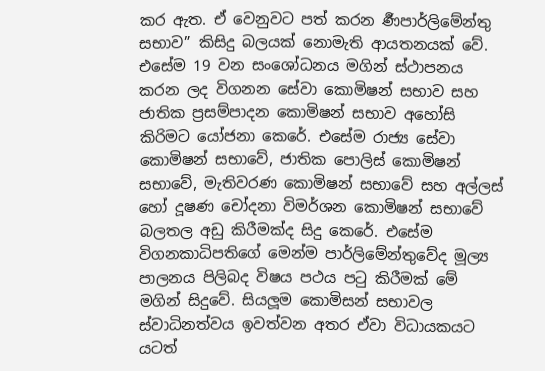කර ඇත. ඒ වෙනුවට පත් කරන ර්‍ණපාර්ලිමේන්තු සභාව” කිසිදු බලයක් නොමැති ආයතනයක් වේ. එසේම 19 වන සංශෝධනය මගින් ස්ථාපනය කරන ලද විගනන සේවා කොමිෂන් සභාව සහ ජාතික ප්‍රසම්පාදන කොමිෂන් සභාව අහෝසි කිරිමට යෝජනා කෙරේ. එසේම රාජ්‍ය සේවා කොමිෂන් සභාවේ, ජාතික පොලිස් කොමිෂන් සභාවේ, මැතිවරණ කොමිෂන් සභාවේ සහ අල්ලස් හෝ දූෂණ චෝදනා විමර්ශන කොමිෂන් සභාවේ බලතල අඩු කිරීමක්ද සිදු කෙරේ. එසේම විගනකාධිපතිගේ මෙන්ම පාර්ලිමේන්තුවේද මූල්‍ය පාලනය පිලිබද විෂය පථය පටු කිරීමක් මේ මගින් සිදුවේ. සියලූම කොමිසන් සභාවල ස්වාධිනත්වය ඉවත්වන අතර ඒවා විධායකයට යටත්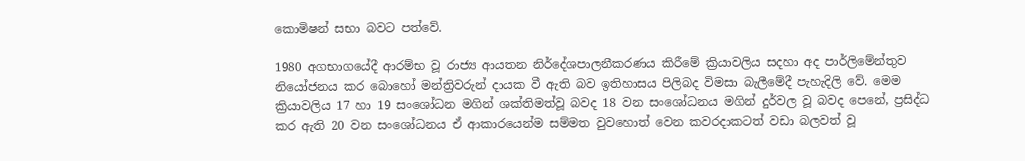කොමිෂන් සභා බවට පත්වේ.

1980 අගභාගයේදී ආරම්භ වූ රාජ්‍ය ආයතන නිර්දේශපාලනීකරණය කිරීමේ ක්‍රියාවලිය සදහා අද පාර්ලිමේන්තුව නියෝජනය කර බොහෝ මන්ත්‍රිවරුන් දායක වී ඇති බව ඉතිහාසය පිලිබද විමසා බැලීමේදී පැහැදිලි වේ. මෙම ක්‍රියාවලිය 17 හා 19 සංශෝධන මගින් ශක්තිමත්වූ බවද 18 වන සංශෝධනය මගින් දුර්වල වූ බවද පෙනේ, ප්‍රසිද්ධ කර ඇති 20 වන සංශෝධනය ඒ ආකාරයෙන්ම සම්මත වුවහොත් වෙන කවරදාකටත් වඩා බලවත් වූ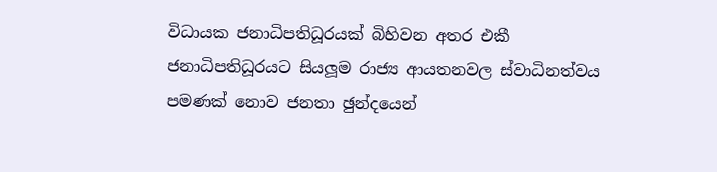විධායක ජනාධිපතිධූරයක් බිහිවන අතර එකී ජනාධිපතිධූරයට සියලූම රාජ්‍ය ආයතනවල ස්වාධිනත්වය පමණක් නොව ජනතා ඡුන්දයෙන්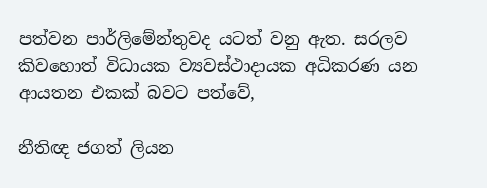පත්වන පාර්ලිමේන්තුවද යටත් වනු ඇත. සරලව කිවහොත් විධායක ව්‍යවස්ථාදායක අධිකරණ යන ආයතන එකක් බවට පත්වේ,

නීතිඥ ජගත් ලියන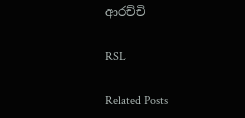ආරච්චි

RSL

Related Posts